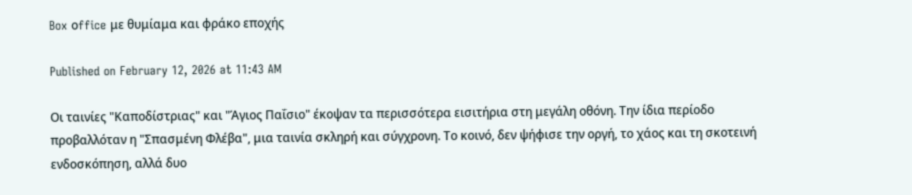Box οffice με θυμίαμα και φράκο εποχής

Published on February 12, 2026 at 11:43 AM

Οι ταινίες "Καποδίστριας" και "Άγιος Παΐσιο" έκοψαν τα περισσότερα εισιτήρια στη μεγάλη οθόνη. Την ίδια περίοδο προβαλλόταν η "Σπασμένη Φλέβα", μια ταινία σκληρή και σύγχρονη. Το κοινό, δεν ψήφισε την οργή, το χάος και τη σκοτεινή ενδοσκόπηση, αλλά δυο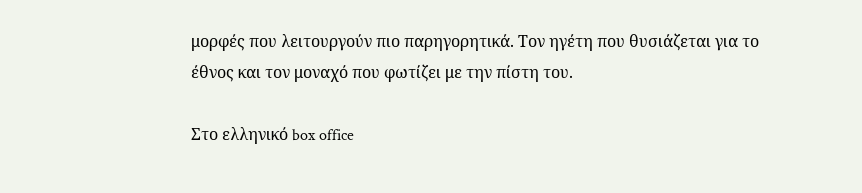μορφές που λειτουργούν πιο παρηγορητικά. Τον ηγέτη που θυσιάζεται για το έθνος και τον μοναχό που φωτίζει με την πίστη του.

Στο ελληνικό box office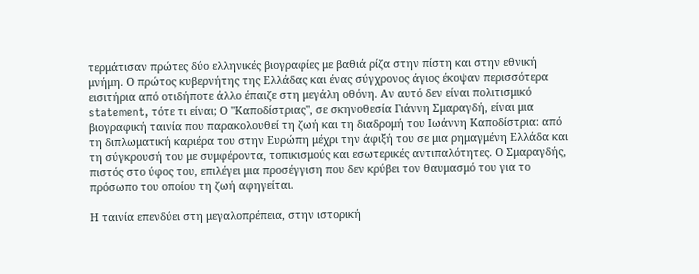τερμάτισαν πρώτες δύο ελληνικές βιογραφίες με βαθιά ρίζα στην πίστη και στην εθνική μνήμη. Ο πρώτος κυβερνήτης της Ελλάδας και ένας σύγχρονος άγιος έκοψαν περισσότερα εισιτήρια από οτιδήποτε άλλο έπαιζε στη μεγάλη οθόνη. Αν αυτό δεν είναι πολιτισμικό statement, τότε τι είναι; Ο "Καποδίστριας", σε σκηνοθεσία Γιάννη Σμαραγδή, είναι μια βιογραφική ταινία που παρακολουθεί τη ζωή και τη διαδρομή του Ιωάννη Καποδίστρια: από τη διπλωματική καριέρα του στην Ευρώπη μέχρι την άφιξή του σε μια ρημαγμένη Ελλάδα και τη σύγκρουσή του με συμφέροντα, τοπικισμούς και εσωτερικές αντιπαλότητες. Ο Σμαραγδής, πιστός στο ύφος του, επιλέγει μια προσέγγιση που δεν κρύβει τον θαυμασμό του για το πρόσωπο του οποίου τη ζωή αφηγείται.

Η ταινία επενδύει στη μεγαλοπρέπεια, στην ιστορική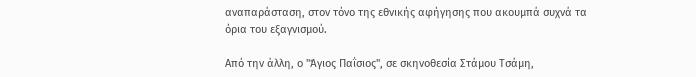αναπαράσταση, στον τόνο της εθνικής αφήγησης που ακουμπά συχνά τα όρια του εξαγνισμού.

Από την άλλη, ο "Άγιος Παΐσιος", σε σκηνοθεσία Στάμου Τσάμη,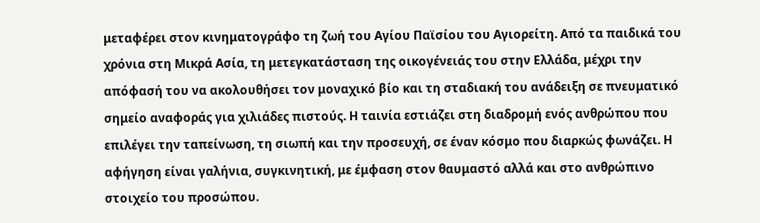μεταφέρει στον κινηματογράφο τη ζωή του Αγίου Παϊσίου του Αγιορείτη. Από τα παιδικά του χρόνια στη Μικρά Ασία, τη μετεγκατάσταση της οικογένειάς του στην Ελλάδα, μέχρι την απόφασή του να ακολουθήσει τον μοναχικό βίο και τη σταδιακή του ανάδειξη σε πνευματικό σημείο αναφοράς για χιλιάδες πιστούς. Η ταινία εστιάζει στη διαδρομή ενός ανθρώπου που επιλέγει την ταπείνωση, τη σιωπή και την προσευχή, σε έναν κόσμο που διαρκώς φωνάζει. Η αφήγηση είναι γαλήνια, συγκινητική, με έμφαση στον θαυμαστό αλλά και στο ανθρώπινο στοιχείο του προσώπου.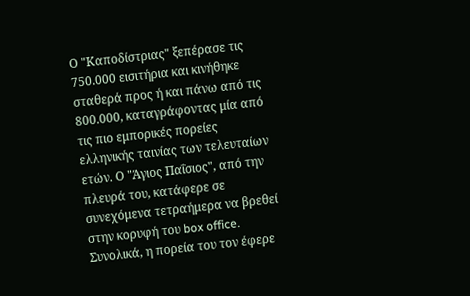Ο "Καποδίστριας" ξεπέρασε τις 750.000 εισιτήρια και κινήθηκε σταθερά προς ή και πάνω από τις 800.000, καταγράφοντας μία από τις πιο εμπορικές πορείες ελληνικής ταινίας των τελευταίων ετών. Ο "Άγιος Παΐσιος", από την πλευρά του, κατάφερε σε συνεχόμενα τετραήμερα να βρεθεί στην κορυφή του box office. Συνολικά, η πορεία του τον έφερε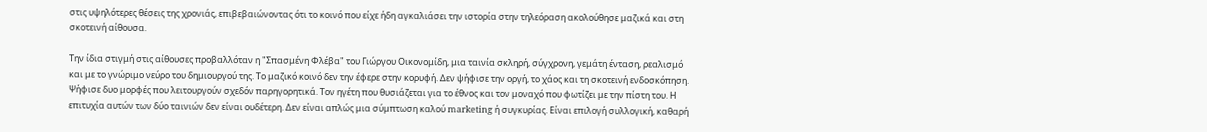στις υψηλότερες θέσεις της χρονιάς, επιβεβαιώνοντας ότι το κοινό που είχε ήδη αγκαλιάσει την ιστορία στην τηλεόραση ακολούθησε μαζικά και στη σκοτεινή αίθουσα.

Την ίδια στιγμή στις αίθουσες προβαλλόταν η "Σπασμένη Φλέβα" του Γιώργου Οικονομίδη, μια ταινία σκληρή, σύγχρονη, γεμάτη ένταση, ρεαλισμό και με το γνώριμο νεύρο του δημιουργού της. Το μαζικό κοινό δεν την έφερε στην κορυφή. Δεν ψήφισε την οργή, το χάος και τη σκοτεινή ενδοσκόπηση. Ψήφισε δυο μορφές που λειτουργούν σχεδόν παρηγορητικά. Τον ηγέτη που θυσιάζεται για το έθνος και τον μοναχό που φωτίζει με την πίστη του. Η επιτυχία αυτών των δύο ταινιών δεν είναι ουδέτερη. Δεν είναι απλώς μια σύμπτωση καλού marketing ή συγκυρίας. Είναι επιλογή συλλογική, καθαρή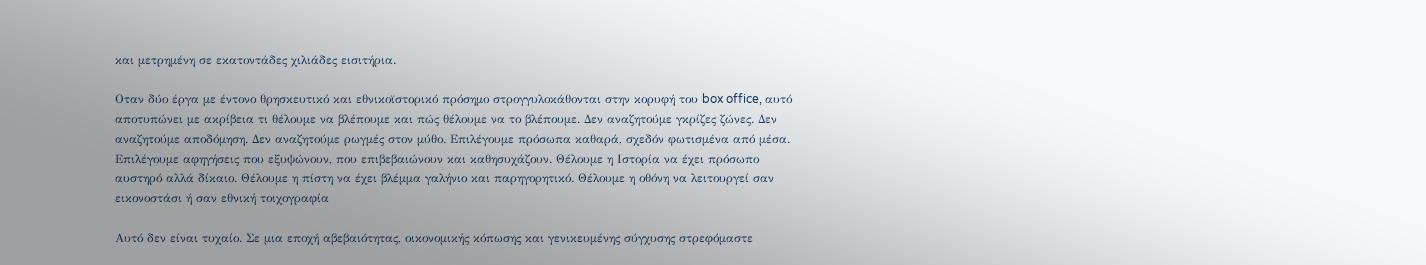και μετρημένη σε εκατοντάδες χιλιάδες εισιτήρια.

Οταν δύο έργα με έντονο θρησκευτικό και εθνικοϊστορικό πρόσημο στρογγυλοκάθονται στην κορυφή του box office, αυτό αποτυπώνει με ακρίβεια τι θέλουμε να βλέπουμε και πώς θέλουμε να το βλέπουμε. Δεν αναζητούμε γκρίζες ζώνες. Δεν αναζητούμε αποδόμηση. Δεν αναζητούμε ρωγμές στον μύθο. Επιλέγουμε πρόσωπα καθαρά, σχεδόν φωτισμένα από μέσα. Επιλέγουμε αφηγήσεις που εξυψώνουν, που επιβεβαιώνουν και καθησυχάζουν. Θέλουμε η Ιστορία να έχει πρόσωπο αυστηρό αλλά δίκαιο. Θέλουμε η πίστη να έχει βλέμμα γαλήνιο και παρηγορητικό. Θέλουμε η οθόνη να λειτουργεί σαν εικονοστάσι ή σαν εθνική τοιχογραφία

Αυτό δεν είναι τυχαίο. Σε μια εποχή αβεβαιότητας, οικονομικής κόπωσης και γενικευμένης σύγχυσης στρεφόμαστε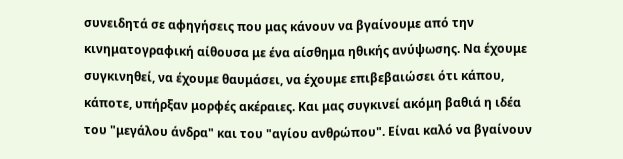συνειδητά σε αφηγήσεις που μας κάνουν να βγαίνουμε από την κινηματογραφική αίθουσα με ένα αίσθημα ηθικής ανύψωσης. Να έχουμε συγκινηθεί, να έχουμε θαυμάσει, να έχουμε επιβεβαιώσει ότι κάπου, κάποτε, υπήρξαν μορφές ακέραιες. Και μας συγκινεί ακόμη βαθιά η ιδέα του "μεγάλου άνδρα" και του "αγίου ανθρώπου". Είναι καλό να βγαίνουν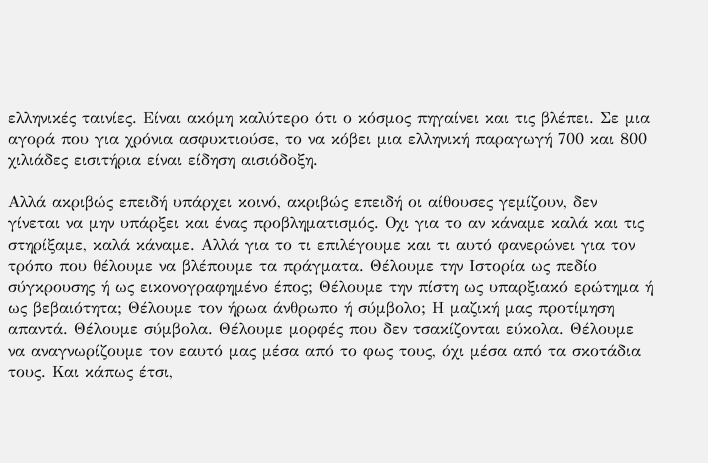ελληνικές ταινίες. Είναι ακόμη καλύτερο ότι ο κόσμος πηγαίνει και τις βλέπει. Σε μια αγορά που για χρόνια ασφυκτιούσε, το να κόβει μια ελληνική παραγωγή 700 και 800 χιλιάδες εισιτήρια είναι είδηση αισιόδοξη.

Αλλά ακριβώς επειδή υπάρχει κοινό, ακριβώς επειδή οι αίθουσες γεμίζουν, δεν γίνεται να μην υπάρξει και ένας προβληματισμός. Οχι για το αν κάναμε καλά και τις στηρίξαμε, καλά κάναμε. Αλλά για το τι επιλέγουμε και τι αυτό φανερώνει για τον τρόπο που θέλουμε να βλέπουμε τα πράγματα. Θέλουμε την Ιστορία ως πεδίο σύγκρουσης ή ως εικονογραφημένο έπος; Θέλουμε την πίστη ως υπαρξιακό ερώτημα ή ως βεβαιότητα; Θέλουμε τον ήρωα άνθρωπο ή σύμβολο; Η μαζική μας προτίμηση απαντά. Θέλουμε σύμβολα. Θέλουμε μορφές που δεν τσακίζονται εύκολα. Θέλουμε να αναγνωρίζουμε τον εαυτό μας μέσα από το φως τους, όχι μέσα από τα σκοτάδια τους. Και κάπως έτσι,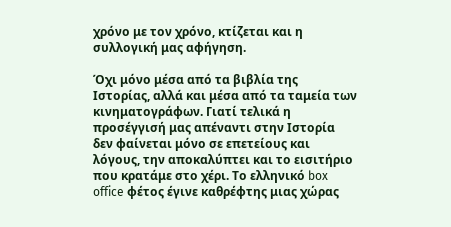χρόνο με τον χρόνο, κτίζεται και η συλλογική μας αφήγηση.

Όχι μόνο μέσα από τα βιβλία της Ιστορίας, αλλά και μέσα από τα ταμεία των κινηματογράφων. Γιατί τελικά η προσέγγισή μας απέναντι στην Ιστορία δεν φαίνεται μόνο σε επετείους και λόγους, την αποκαλύπτει και το εισιτήριο που κρατάμε στο χέρι. Το ελληνικό box office φέτος έγινε καθρέφτης μιας χώρας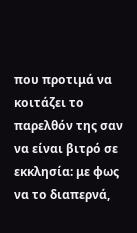που προτιμά να κοιτάζει το παρελθόν της σαν να είναι βιτρό σε εκκλησία: με φως να το διαπερνά,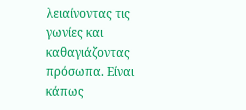λειαίνοντας τις γωνίες και καθαγιάζοντας πρόσωπα. Είναι κάπως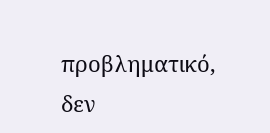προβληματικό, δεν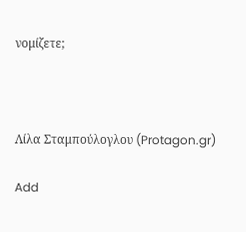νομίζετε;



Λίλα Σταμπούλογλου (Protagon.gr)

Add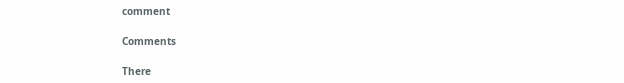comment

Comments

There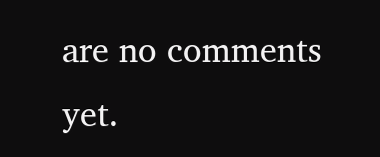are no comments yet.